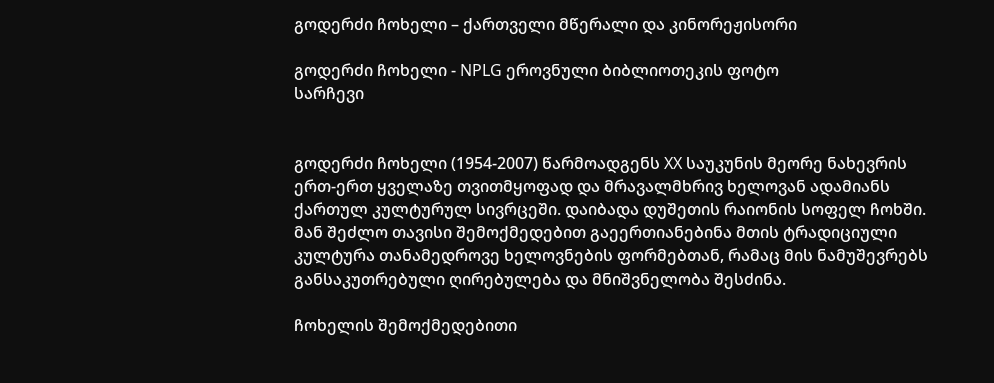გოდერძი ჩოხელი – ქართველი მწერალი და კინორეჟისორი

გოდერძი ჩოხელი - NPLG ეროვნული ბიბლიოთეკის ფოტო
სარჩევი


გოდერძი ჩოხელი (1954-2007) წარმოადგენს XX საუკუნის მეორე ნახევრის ერთ-ერთ ყველაზე თვითმყოფად და მრავალმხრივ ხელოვან ადამიანს ქართულ კულტურულ სივრცეში. დაიბადა დუშეთის რაიონის სოფელ ჩოხში. მან შეძლო თავისი შემოქმედებით გაეერთიანებინა მთის ტრადიციული კულტურა თანამედროვე ხელოვნების ფორმებთან, რამაც მის ნამუშევრებს განსაკუთრებული ღირებულება და მნიშვნელობა შესძინა.

ჩოხელის შემოქმედებითი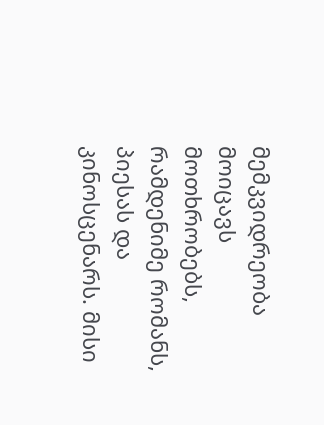მემკვიდრეობა მოიცავს მოთხრობებს, რამდენიმე რომანს, პიესას და კინოსცენარს. მისი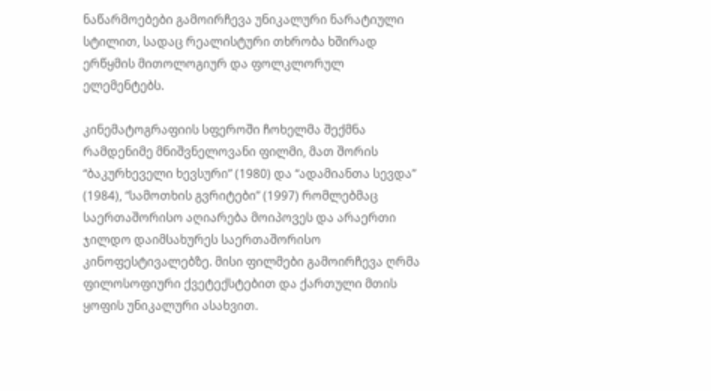ნაწარმოებები გამოირჩევა უნიკალური ნარატიული სტილით, სადაც რეალისტური თხრობა ხშირად ერწყმის მითოლოგიურ და ფოლკლორულ ელემენტებს.

კინემატოგრაფიის სფეროში ჩოხელმა შექმნა რამდენიმე მნიშვნელოვანი ფილმი, მათ შორის “ბაკურხეველი ხევსური” (1980) და “ადამიანთა სევდა” (1984), “სამოთხის გვრიტები” (1997) რომლებმაც საერთაშორისო აღიარება მოიპოვეს და არაერთი ჯილდო დაიმსახურეს საერთაშორისო კინოფესტივალებზე. მისი ფილმები გამოირჩევა ღრმა ფილოსოფიური ქვეტექსტებით და ქართული მთის ყოფის უნიკალური ასახვით.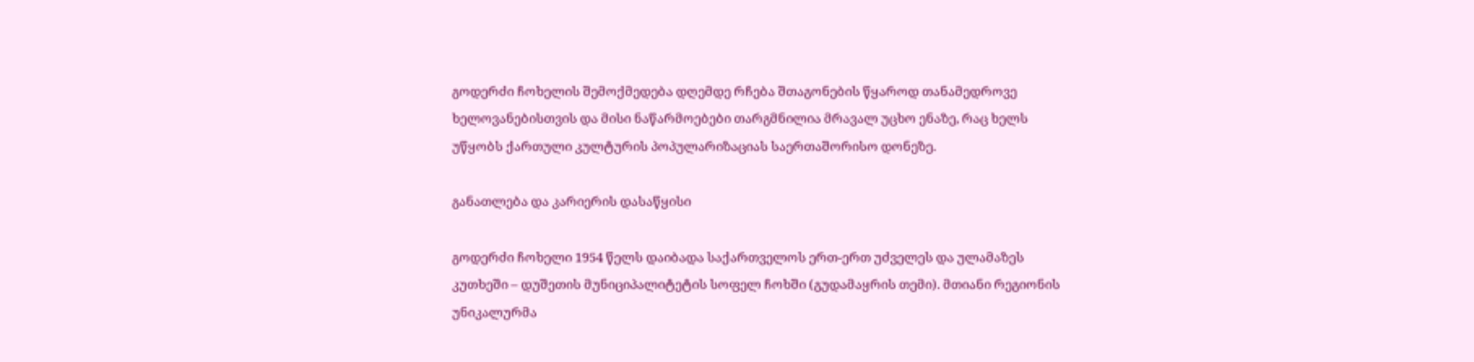გოდერძი ჩოხელის შემოქმედება დღემდე რჩება შთაგონების წყაროდ თანამედროვე ხელოვანებისთვის და მისი ნაწარმოებები თარგმნილია მრავალ უცხო ენაზე, რაც ხელს უწყობს ქართული კულტურის პოპულარიზაციას საერთაშორისო დონეზე.

განათლება და კარიერის დასაწყისი

გოდერძი ჩოხელი 1954 წელს დაიბადა საქართველოს ერთ-ერთ უძველეს და ულამაზეს კუთხეში – დუშეთის მუნიციპალიტეტის სოფელ ჩოხში (გუდამაყრის თემი). მთიანი რეგიონის უნიკალურმა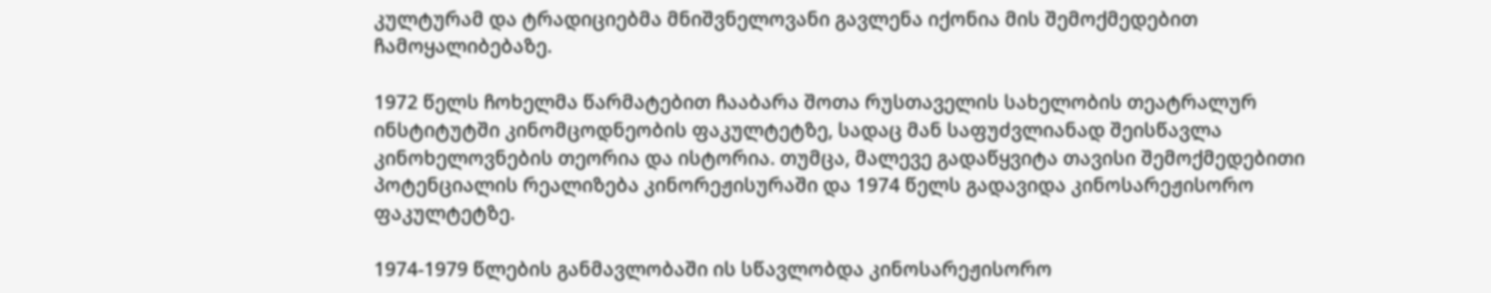კულტურამ და ტრადიციებმა მნიშვნელოვანი გავლენა იქონია მის შემოქმედებით ჩამოყალიბებაზე.

1972 წელს ჩოხელმა წარმატებით ჩააბარა შოთა რუსთაველის სახელობის თეატრალურ ინსტიტუტში კინომცოდნეობის ფაკულტეტზე, სადაც მან საფუძვლიანად შეისწავლა კინოხელოვნების თეორია და ისტორია. თუმცა, მალევე გადაწყვიტა თავისი შემოქმედებითი პოტენციალის რეალიზება კინორეჟისურაში და 1974 წელს გადავიდა კინოსარეჟისორო ფაკულტეტზე.

1974-1979 წლების განმავლობაში ის სწავლობდა კინოსარეჟისორო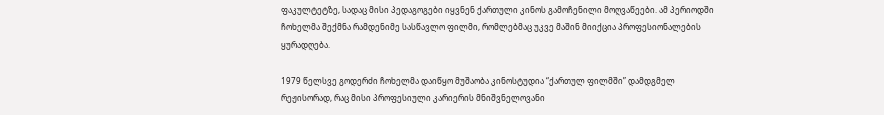ფაკულტეტზე, სადაც მისი პედაგოგები იყვნენ ქართული კინოს გამოჩენილი მოღვაწეები. ამ პერიოდში ჩოხელმა შექმნა რამდენიმე სასწავლო ფილმი, რომლებმაც უკვე მაშინ მიიქცია პროფესიონალების ყურადღება.

1979 წელსვე გოდერძი ჩოხელმა დაიწყო მუშაობა კინოსტუდია “ქართულ ფილმში” დამდგმელ რეჟისორად, რაც მისი პროფესიული კარიერის მნიშვნელოვანი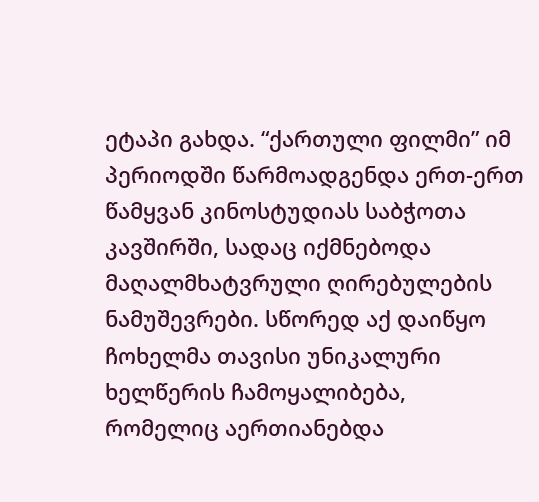ეტაპი გახდა. “ქართული ფილმი” იმ პერიოდში წარმოადგენდა ერთ-ერთ წამყვან კინოსტუდიას საბჭოთა კავშირში, სადაც იქმნებოდა მაღალმხატვრული ღირებულების ნამუშევრები. სწორედ აქ დაიწყო ჩოხელმა თავისი უნიკალური ხელწერის ჩამოყალიბება, რომელიც აერთიანებდა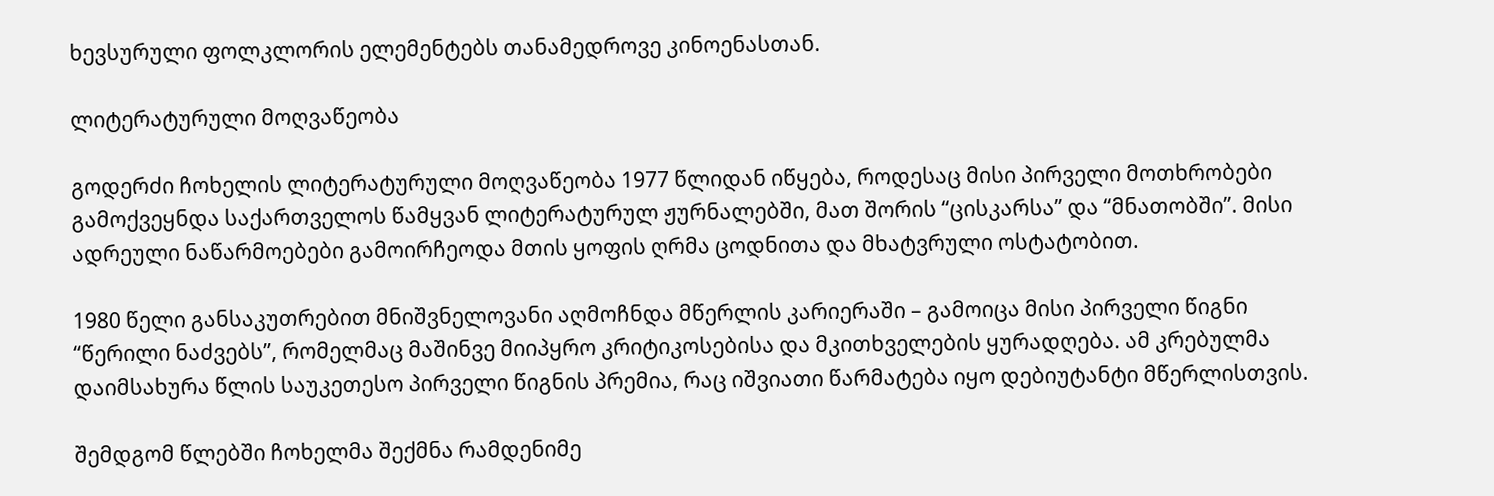ხევსურული ფოლკლორის ელემენტებს თანამედროვე კინოენასთან.

ლიტერატურული მოღვაწეობა

გოდერძი ჩოხელის ლიტერატურული მოღვაწეობა 1977 წლიდან იწყება, როდესაც მისი პირველი მოთხრობები გამოქვეყნდა საქართველოს წამყვან ლიტერატურულ ჟურნალებში, მათ შორის “ცისკარსა” და “მნათობში”. მისი ადრეული ნაწარმოებები გამოირჩეოდა მთის ყოფის ღრმა ცოდნითა და მხატვრული ოსტატობით.

1980 წელი განსაკუთრებით მნიშვნელოვანი აღმოჩნდა მწერლის კარიერაში – გამოიცა მისი პირველი წიგნი “წერილი ნაძვებს”, რომელმაც მაშინვე მიიპყრო კრიტიკოსებისა და მკითხველების ყურადღება. ამ კრებულმა დაიმსახურა წლის საუკეთესო პირველი წიგნის პრემია, რაც იშვიათი წარმატება იყო დებიუტანტი მწერლისთვის.

შემდგომ წლებში ჩოხელმა შექმნა რამდენიმე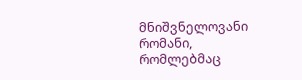მნიშვნელოვანი რომანი, რომლებმაც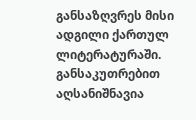განსაზღვრეს მისი ადგილი ქართულ ლიტერატურაში. განსაკუთრებით აღსანიშნავია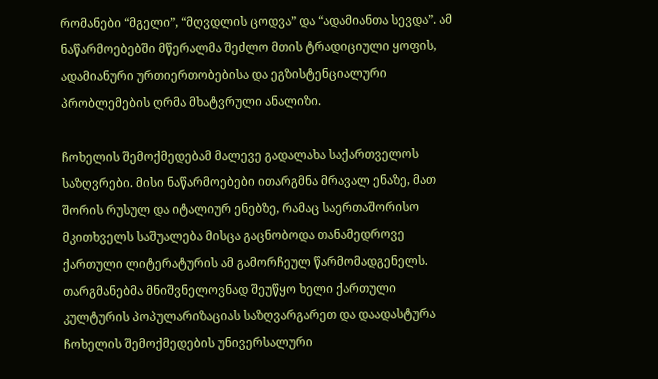რომანები “მგელი”, “მღვდლის ცოდვა” და “ადამიანთა სევდა”. ამ ნაწარმოებებში მწერალმა შეძლო მთის ტრადიციული ყოფის, ადამიანური ურთიერთობებისა და ეგზისტენციალური პრობლემების ღრმა მხატვრული ანალიზი.

ჩოხელის შემოქმედებამ მალევე გადალახა საქართველოს საზღვრები. მისი ნაწარმოებები ითარგმნა მრავალ ენაზე, მათ შორის რუსულ და იტალიურ ენებზე, რამაც საერთაშორისო მკითხველს საშუალება მისცა გაცნობოდა თანამედროვე ქართული ლიტერატურის ამ გამორჩეულ წარმომადგენელს. თარგმანებმა მნიშვნელოვნად შეუწყო ხელი ქართული კულტურის პოპულარიზაციას საზღვარგარეთ და დაადასტურა ჩოხელის შემოქმედების უნივერსალური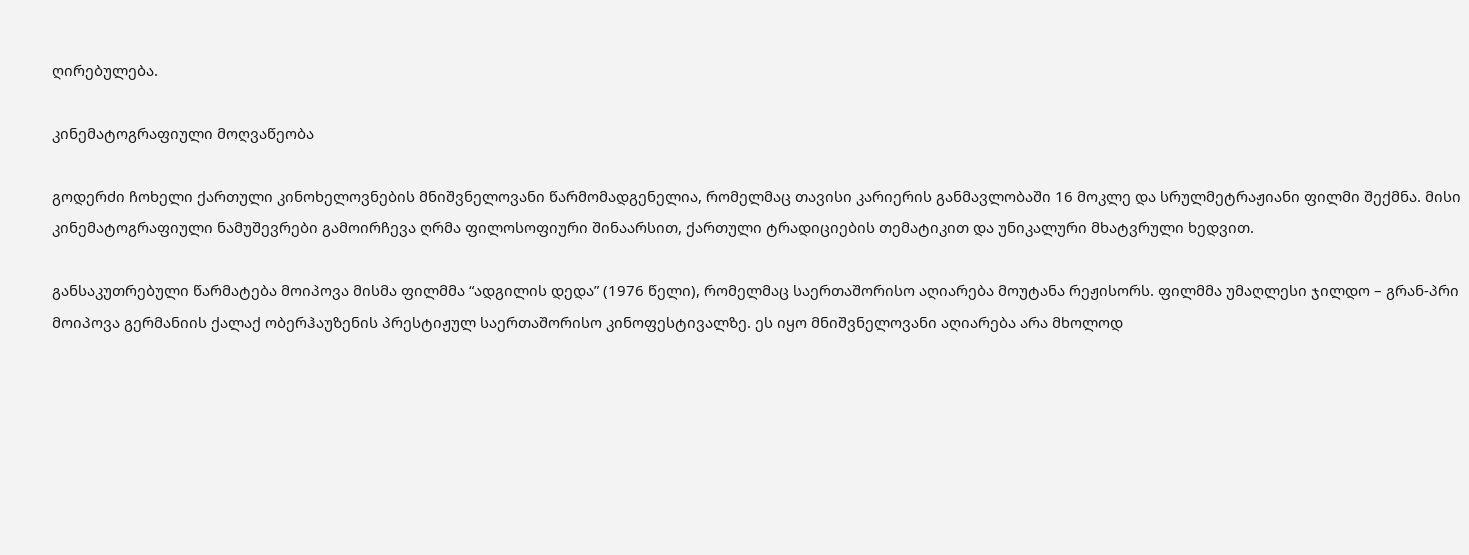ღირებულება.

კინემატოგრაფიული მოღვაწეობა

გოდერძი ჩოხელი ქართული კინოხელოვნების მნიშვნელოვანი წარმომადგენელია, რომელმაც თავისი კარიერის განმავლობაში 16 მოკლე და სრულმეტრაჟიანი ფილმი შექმნა. მისი კინემატოგრაფიული ნამუშევრები გამოირჩევა ღრმა ფილოსოფიური შინაარსით, ქართული ტრადიციების თემატიკით და უნიკალური მხატვრული ხედვით.

განსაკუთრებული წარმატება მოიპოვა მისმა ფილმმა “ადგილის დედა” (1976 წელი), რომელმაც საერთაშორისო აღიარება მოუტანა რეჟისორს. ფილმმა უმაღლესი ჯილდო – გრან-პრი მოიპოვა გერმანიის ქალაქ ობერჰაუზენის პრესტიჟულ საერთაშორისო კინოფესტივალზე. ეს იყო მნიშვნელოვანი აღიარება არა მხოლოდ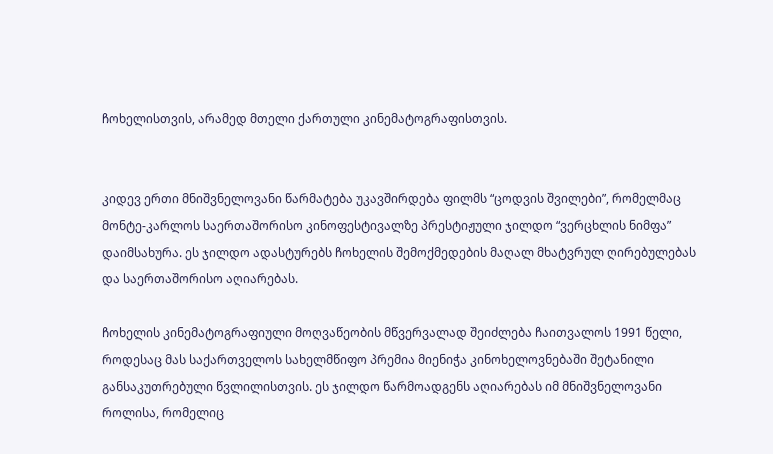ჩოხელისთვის, არამედ მთელი ქართული კინემატოგრაფისთვის.


კიდევ ერთი მნიშვნელოვანი წარმატება უკავშირდება ფილმს “ცოდვის შვილები”, რომელმაც მონტე-კარლოს საერთაშორისო კინოფესტივალზე პრესტიჟული ჯილდო “ვერცხლის ნიმფა” დაიმსახურა. ეს ჯილდო ადასტურებს ჩოხელის შემოქმედების მაღალ მხატვრულ ღირებულებას და საერთაშორისო აღიარებას.

ჩოხელის კინემატოგრაფიული მოღვაწეობის მწვერვალად შეიძლება ჩაითვალოს 1991 წელი, როდესაც მას საქართველოს სახელმწიფო პრემია მიენიჭა კინოხელოვნებაში შეტანილი განსაკუთრებული წვლილისთვის. ეს ჯილდო წარმოადგენს აღიარებას იმ მნიშვნელოვანი როლისა, რომელიც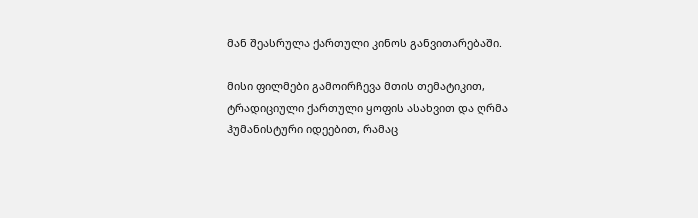მან შეასრულა ქართული კინოს განვითარებაში.

მისი ფილმები გამოირჩევა მთის თემატიკით, ტრადიციული ქართული ყოფის ასახვით და ღრმა ჰუმანისტური იდეებით, რამაც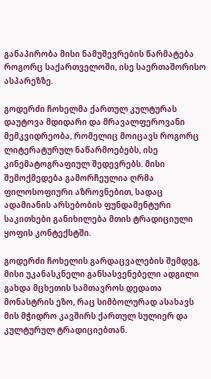განაპირობა მისი ნამუშევრების წარმატება როგორც საქართველოში, ისე საერთაშორისო ასპარეზზე.

გოდერძი ჩოხელმა ქართულ კულტურას დაუტოვა მდიდარი და მრავალფეროვანი მემკვიდრეობა, რომელიც მოიცავს როგორც ლიტერატურულ ნაწარმოებებს, ისე კინემატოგრაფიულ შედევრებს. მისი შემოქმედება გამორჩეულია ღრმა ფილოსოფიური აზროვნებით, სადაც ადამიანის არსებობის ფუნდამენტური საკითხები განიხილება მთის ტრადიციული ყოფის კონტექსტში.

გოდერძი ჩოხელის გარდაცვალების შემდეგ, მისი უკანასკნელი განსასვენებელი ადგილი გახდა მცხეთის სამთავროს დედათა მონასტრის ეზო, რაც სიმბოლურად ასახავს მის მჭიდრო კავშირს ქართულ სულიერ და კულტურულ ტრადიციებთან.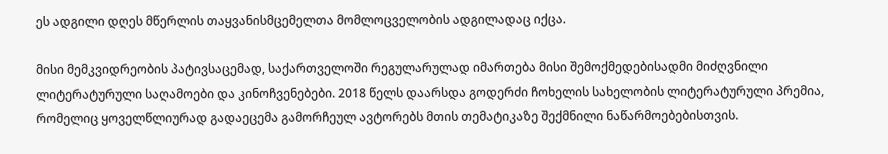ეს ადგილი დღეს მწერლის თაყვანისმცემელთა მომლოცველობის ადგილადაც იქცა.

მისი მემკვიდრეობის პატივსაცემად, საქართველოში რეგულარულად იმართება მისი შემოქმედებისადმი მიძღვნილი ლიტერატურული საღამოები და კინოჩვენებები. 2018 წელს დაარსდა გოდერძი ჩოხელის სახელობის ლიტერატურული პრემია, რომელიც ყოველწლიურად გადაეცემა გამორჩეულ ავტორებს მთის თემატიკაზე შექმნილი ნაწარმოებებისთვის.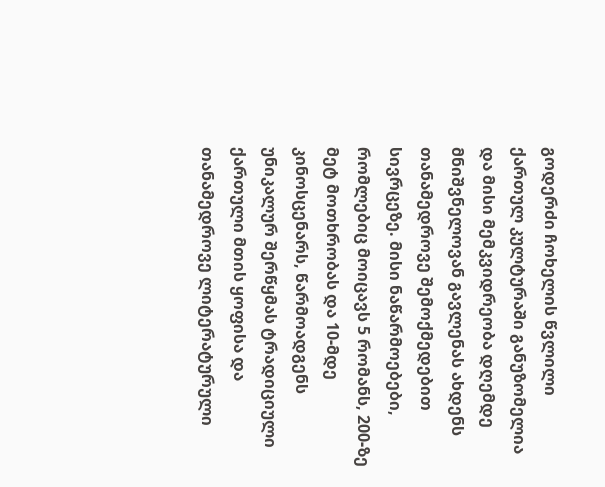გოდერძი ჩოხელის წვლილი ქართულ კულტურაში განუზომელია და მისი მემკვიდრეობა დღემდე მნიშვნელოვან გავლენას ახდენს თანამედროვე შემოქმედებით სივრცეზე. მისი ნაწარმოებები, რომლებიც მოიცავს 5 რომანს, 200-ზე მეტ მოთხრობას და 10-მდე კინოსცენარს, წარმოადგენს უნიკალურ შერწყმას ტრადიციული ქართული მთის ყოფისა და თანამედროვე ლიტერატურული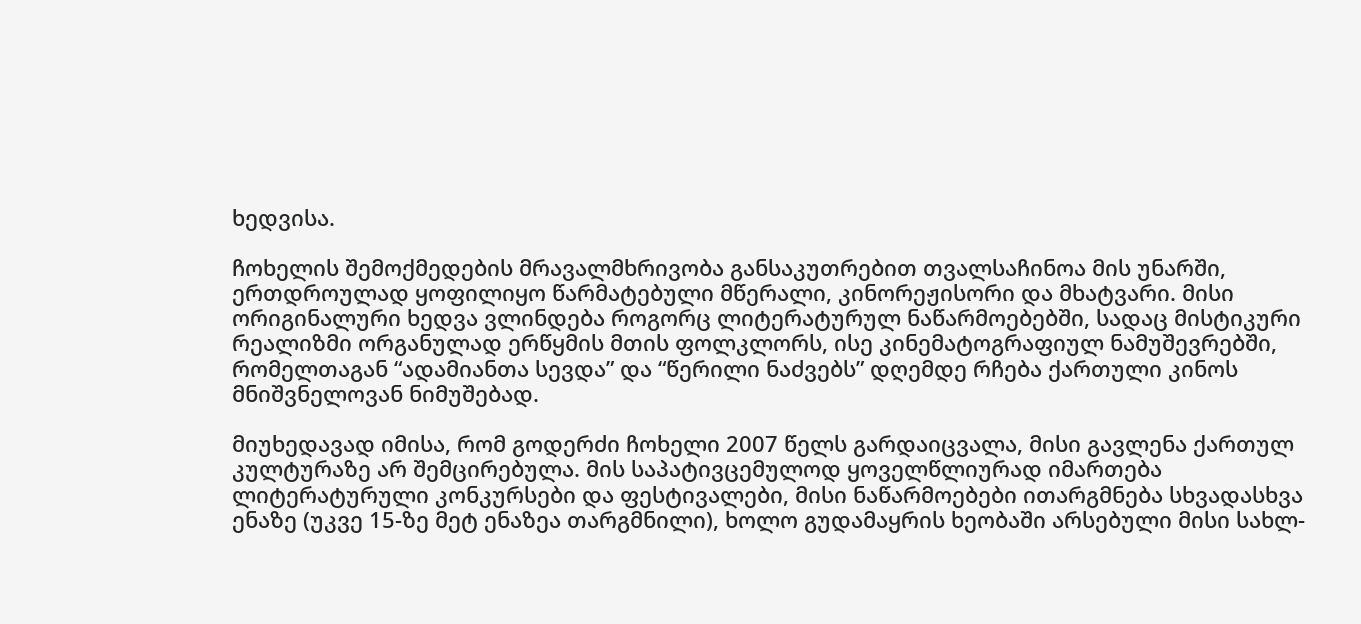ხედვისა.

ჩოხელის შემოქმედების მრავალმხრივობა განსაკუთრებით თვალსაჩინოა მის უნარში, ერთდროულად ყოფილიყო წარმატებული მწერალი, კინორეჟისორი და მხატვარი. მისი ორიგინალური ხედვა ვლინდება როგორც ლიტერატურულ ნაწარმოებებში, სადაც მისტიკური რეალიზმი ორგანულად ერწყმის მთის ფოლკლორს, ისე კინემატოგრაფიულ ნამუშევრებში, რომელთაგან “ადამიანთა სევდა” და “წერილი ნაძვებს” დღემდე რჩება ქართული კინოს მნიშვნელოვან ნიმუშებად.

მიუხედავად იმისა, რომ გოდერძი ჩოხელი 2007 წელს გარდაიცვალა, მისი გავლენა ქართულ კულტურაზე არ შემცირებულა. მის საპატივცემულოდ ყოველწლიურად იმართება ლიტერატურული კონკურსები და ფესტივალები, მისი ნაწარმოებები ითარგმნება სხვადასხვა ენაზე (უკვე 15-ზე მეტ ენაზეა თარგმნილი), ხოლო გუდამაყრის ხეობაში არსებული მისი სახლ-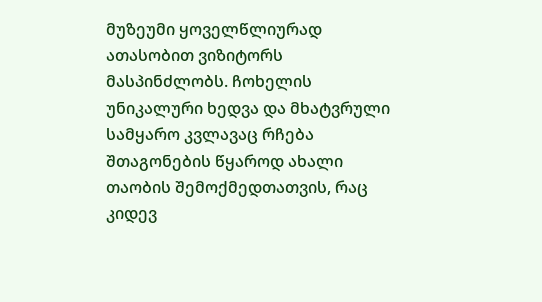მუზეუმი ყოველწლიურად ათასობით ვიზიტორს მასპინძლობს. ჩოხელის უნიკალური ხედვა და მხატვრული სამყარო კვლავაც რჩება შთაგონების წყაროდ ახალი თაობის შემოქმედთათვის, რაც კიდევ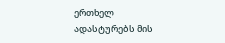ერთხელ ადასტურებს მის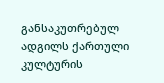განსაკუთრებულ ადგილს ქართული კულტურის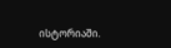ისტორიაში.